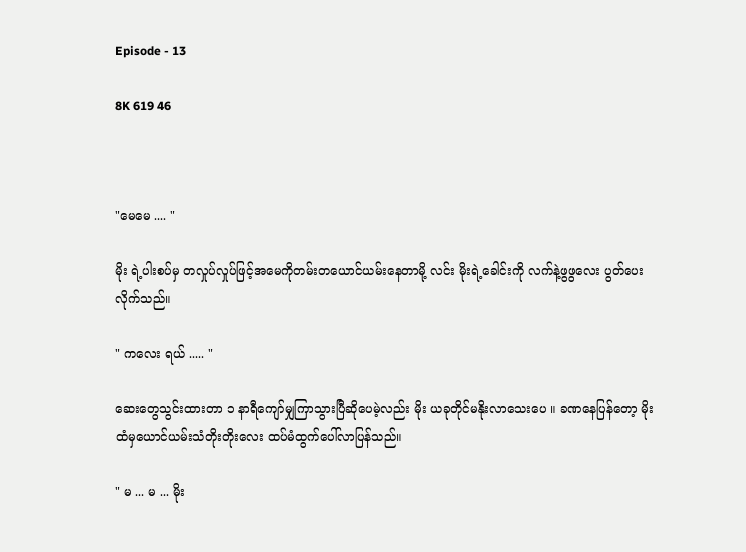Episode - 13

8K 619 46



"မေမေ .... "

မိုး ရဲ့ပါးစပ်မှ တလှုပ်လှုပ်ဖြင့်အမေကိုတမ်းတယောင်ယမ်းနေတာမို့ လင်း မိုးရဲ့ခေါင်းကို လက်နဲ့ဖွဖွလေး ပွတ်ပေးလိုက်သည်။

" ကလေး ရယ် ..... "

ဆေးတွေသွင်းထားတာ ၁ နာရီကျော်မျှကြာသွားပြီဆိုပေမဲ့လည်း မိုး ယခုတိုင်မနိုးလာသေးပေ ။ ခဏနေပြန်တော့ မိုး ထံမှယောင်ယမ်းသံတိုးတိုးလေး ထပ်မံထွက်ပေါ်လာပြန်သည်။

" မ ... မ ... မိုး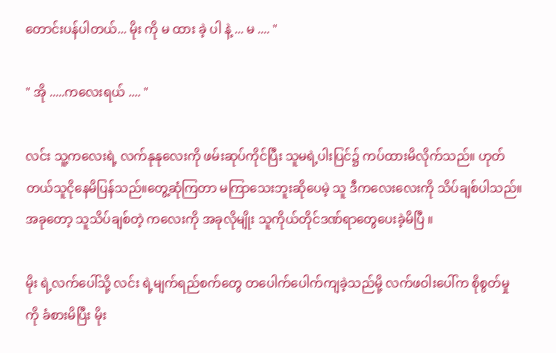တောင်းပန်ပါတယ်... မိုး ကို မ ထား ခဲ့ ပါ နဲ့ ... မ .... "

" အို .....ကလေးရယ် .... "

လင်း သူ့ကလေးရဲ့ လက်နုနုလေးကို ဖမ်းဆုပ်ကိုင်ပြီး သူမရဲ့ပါးပြင်၌ ကပ်ထားမိလိုက်သည်။ ဟုတ်တယ်သူငိုနေမိပြန်သည်။တွေ့ဆုံကြတာ မကြာသေးဘူးဆိုပေမဲ့ သူ ဒီကလေးလေးကို သိပ်ချစ်ပါသည်။ အခုတော့ သူသိပ်ချစ်တဲ့ ကလေးကို အခုလိုမျိုး သူကိုယ်တိုင်ဒဏ်ရာတွေပေးခဲ့မိပြီ ။

မိုး ရဲ့လက်ပေါ်သို့ လင်း ရဲ့မျက်ရည်စက်တွေ တပေါက်ပေါက်ကျခဲ့သည်မို့ လက်ဖဝါးပေါ်က စိုစွတ်မှုကို ခံစားမိပြီး မိုး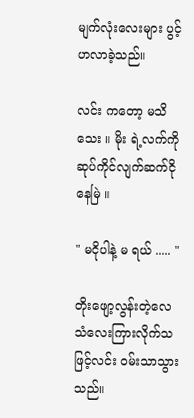မျက်လုံးလေးများ ပွင့်ဟလာခဲ့သည်။

လင်း ကတော့ မသိသေး ။ မိုး ရဲ့လက်ကိုဆုပ်ကိုင်လျက်ဆက်ငိုနေမြဲ ။

" မငိုပါနဲ့ မ ရယ် ..... "

တိုးဖျော့လွန်းတဲ့လေသံလေးကြားလိုက်သဖြင့်လင်း ဝမ်းသာသွားသည်။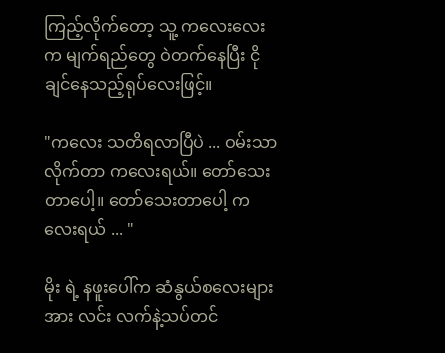ကြည့်လိုက်တော့ သူ့ ကလေးလေးက မျက်ရည်တွေ ဝဲတက်နေပြီး ငိုချင်နေသည့်ရုပ်လေးဖြင့်။

"ကလေး သတိရလာပြီပဲ ... ဝမ်းသာလိုက်တာ ကလေးရယ်။ တော်သေးတာပေါ့။ တော်သေးတာပေါ့ ကလေးရယ် ... "

မိုး ရဲ့ နဖူးပေါ်က ဆံနွယ်စလေးများအား လင်း လက်နဲ့သပ်တင်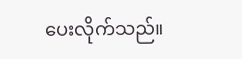ပေးလိုက်သည်။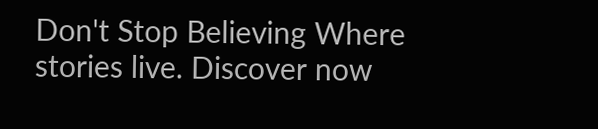Don't Stop Believing Where stories live. Discover now